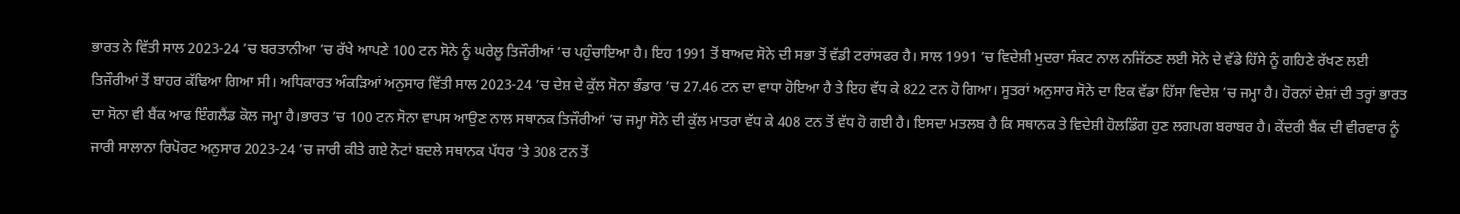ਭਾਰਤ ਨੇ ਵਿੱਤੀ ਸਾਲ 2023-24 ’ਚ ਬਰਤਾਨੀਆ ’ਚ ਰੱਖੇ ਆਪਣੇ 100 ਟਨ ਸੋਨੇ ਨੂੰ ਘਰੇਲੂ ਤਿਜੌਰੀਆਂ ’ਚ ਪਹੁੰਚਾਇਆ ਹੈ। ਇਹ 1991 ਤੋਂ ਬਾਅਦ ਸੋਨੇ ਦੀ ਸਭਾ ਤੋਂ ਵੱਡੀ ਟਰਾਂਸਫਰ ਹੈ। ਸਾਲ 1991 ’ਚ ਵਿਦੇਸ਼ੀ ਮੁਦਰਾ ਸੰਕਟ ਨਾਲ ਨਜਿੱਠਣ ਲਈ ਸੋਨੇ ਦੇ ਵੱਡੇ ਹਿੱਸੇ ਨੂੰ ਗਹਿਣੇ ਰੱਖਣ ਲਈ ਤਿਜੌਰੀਆਂ ਤੋਂ ਬਾਹਰ ਕੱਢਿਆ ਗਿਆ ਸੀ। ਅਧਿਕਾਰਤ ਅੰਕੜਿਆਂ ਅਨੁਸਾਰ ਵਿੱਤੀ ਸਾਲ 2023-24 ’ਚ ਦੇਸ਼ ਦੇ ਕੁੱਲ ਸੋਨਾ ਭੰਡਾਰ ’ਚ 27.46 ਟਨ ਦਾ ਵਾਧਾ ਹੋਇਆ ਹੈ ਤੇ ਇਹ ਵੱਧ ਕੇ 822 ਟਨ ਹੋ ਗਿਆ। ਸੂਤਰਾਂ ਅਨੁਸਾਰ ਸੋਨੇ ਦਾ ਇਕ ਵੱਡਾ ਹਿੱਸਾ ਵਿਦੇਸ਼ ’ਚ ਜਮ੍ਹਾ ਹੈ। ਹੋਰਨਾਂ ਦੇਸ਼ਾਂ ਦੀ ਤਰ੍ਹਾਂ ਭਾਰਤ ਦਾ ਸੋਨਾ ਵੀ ਬੈਂਕ ਆਫ ਇੰਗਲੈਂਡ ਕੋਲ ਜਮ੍ਹਾ ਹੈ।ਭਾਰਤ ’ਚ 100 ਟਨ ਸੋਨਾ ਵਾਪਸ ਆਉਣ ਨਾਲ ਸਥਾਨਕ ਤਿਜੌਰੀਆਂ ’ਚ ਜਮ੍ਹਾ ਸੋਨੇ ਦੀ ਕੁੱਲ ਮਾਤਰਾ ਵੱਧ ਕੇ 408 ਟਨ ਤੋਂ ਵੱਧ ਹੋ ਗਈ ਹੈ। ਇਸਦਾ ਮਤਲਬ ਹੈ ਕਿ ਸਥਾਨਕ ਤੇ ਵਿਦੇਸ਼ੀ ਹੋਲਡਿੰਗ ਹੁਣ ਲਗਪਗ ਬਰਾਬਰ ਹੈ। ਕੇਂਦਰੀ ਬੈਂਕ ਦੀ ਵੀਰਵਾਰ ਨੂੰ ਜਾਰੀ ਸਾਲਾਨਾ ਰਿਪੋਰਟ ਅਨੁਸਾਰ 2023-24 ’ਚ ਜਾਰੀ ਕੀਤੇ ਗਏ ਨੋਟਾਂ ਬਦਲੇ ਸਥਾਨਕ ਪੱਧਰ ’ਤੇ 308 ਟਨ ਤੋਂ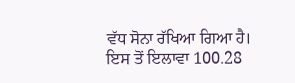ਵੱਧ ਸੋਨਾ ਰੱਖਿਆ ਗਿਆ ਹੈ। ਇਸ ਤੋਂ ਇਲਾਵਾ 100.28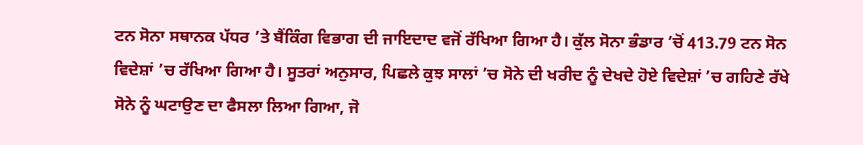ਟਨ ਸੋਨਾ ਸਥਾਨਕ ਪੱਧਰ ’ਤੇ ਬੈਂਕਿੰਗ ਵਿਭਾਗ ਦੀ ਜਾਇਦਾਦ ਵਜੋਂ ਰੱਖਿਆ ਗਿਆ ਹੈ। ਕੁੱਲ ਸੋਨਾ ਭੰਡਾਰ ’ਚੋਂ 413.79 ਟਨ ਸੋਨ ਵਿਦੇਸ਼ਾਂ ’ਚ ਰੱਖਿਆ ਗਿਆ ਹੈ। ਸੂਤਰਾਂ ਅਨੁਸਾਰ, ਪਿਛਲੇ ਕੁਝ ਸਾਲਾਂ ’ਚ ਸੋਨੇ ਦੀ ਖਰੀਦ ਨੂੰ ਦੇਖਦੇ ਹੋਏ ਵਿਦੇਸ਼ਾਂ ’ਚ ਗਹਿਣੇ ਰੱਖੇ ਸੋਨੇ ਨੂੰ ਘਟਾਉਣ ਦਾ ਫੈਸਲਾ ਲਿਆ ਗਿਆ, ਜੋ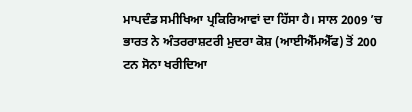ਮਾਪਦੰਡ ਸਮੀਖਿਆ ਪ੍ਰਕਿਰਿਆਵਾਂ ਦਾ ਹਿੱਸਾ ਹੈ। ਸਾਲ 2009 ’ਚ ਭਾਰਤ ਨੇ ਅੰਤਰਰਾਸ਼ਟਰੀ ਮੁਦਰਾ ਕੋਸ਼ (ਆਈਐੱਮਐੱਫ) ਤੋਂ 200 ਟਨ ਸੋਨਾ ਖਰੀਦਿਆ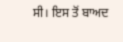ਸੀ। ਇਸ ਤੋਂ ਬਾਅਦ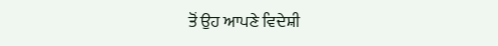ਤੋਂ ਉਹ ਆਪਣੇ ਵਿਦੇਸ਼ੀ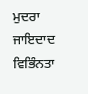ਮੁਦਰਾ ਜਾਇਦਾਦ ਵਿਭਿੰਨਤਾ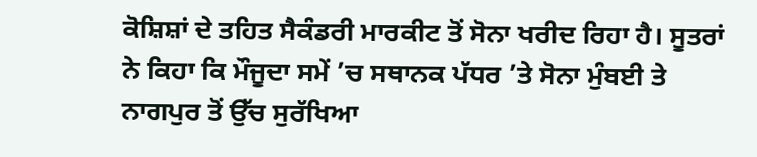ਕੋਸ਼ਿਸ਼ਾਂ ਦੇ ਤਹਿਤ ਸੈਕੰਡਰੀ ਮਾਰਕੀਟ ਤੋਂ ਸੋਨਾ ਖਰੀਦ ਰਿਹਾ ਹੈ। ਸੂਤਰਾਂ ਨੇ ਕਿਹਾ ਕਿ ਮੌਜੂਦਾ ਸਮੇਂ ’ਚ ਸਥਾਨਕ ਪੱਧਰ ’ਤੇ ਸੋਨਾ ਮੁੰਬਈ ਤੇ ਨਾਗਪੁਰ ਤੋਂ ਉੱਚ ਸੁਰੱਖਿਆ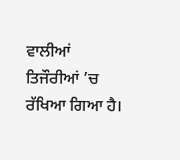ਵਾਲੀਆਂ ਤਿਜੌਰੀਆਂ ’ਚ ਰੱਖਿਆ ਗਿਆ ਹੈ।